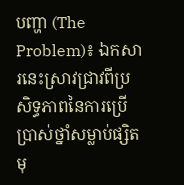បញ្ហា (The Problem)៖ ឯកសារនេះស្រាវជ្រាវពីប្រសិទ្ធភាពនៃការប្រើប្រាស់ថ្នាំសម្លាប់ផ្សិតមុ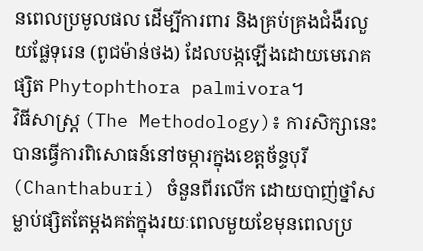នពេលប្រមូលផល ដើម្បីការពារ និងគ្រប់គ្រងជំងឺរលួយផ្លែទុរេន (ពូជម៉ាន់ថង) ដែលបង្កឡើងដោយមេរោគផ្សិត Phytophthora palmivora។
វិធីសាស្ត្រ (The Methodology)៖ ការសិក្សានេះបានធ្វើការពិសោធន៍នៅចម្ការក្នុងខេត្តច័ន្ទបុរី (Chanthaburi) ចំនួនពីរលើក ដោយបាញ់ថ្នាំសម្លាប់ផ្សិតតែម្តងគត់ក្នុងរយៈពេលមួយខែមុនពេលប្រ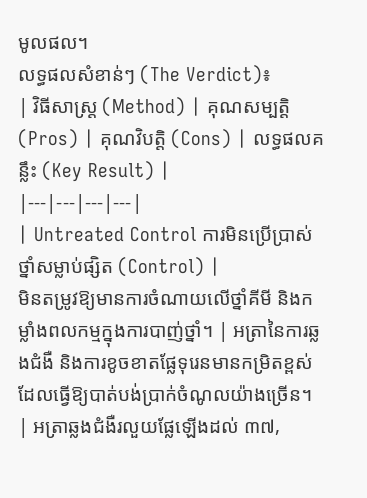មូលផល។
លទ្ធផលសំខាន់ៗ (The Verdict)៖
| វិធីសាស្ត្រ (Method) | គុណសម្បត្តិ (Pros) | គុណវិបត្តិ (Cons) | លទ្ធផលគន្លឹះ (Key Result) |
|---|---|---|---|
| Untreated Control ការមិនប្រើប្រាស់ថ្នាំសម្លាប់ផ្សិត (Control) |
មិនតម្រូវឱ្យមានការចំណាយលើថ្នាំគីមី និងកម្លាំងពលកម្មក្នុងការបាញ់ថ្នាំ។ | អត្រានៃការឆ្លងជំងឺ និងការខូចខាតផ្លែទុរេនមានកម្រិតខ្ពស់ ដែលធ្វើឱ្យបាត់បង់ប្រាក់ចំណូលយ៉ាងច្រើន។ | អត្រាឆ្លងជំងឺរលួយផ្លែឡើងដល់ ៣៧,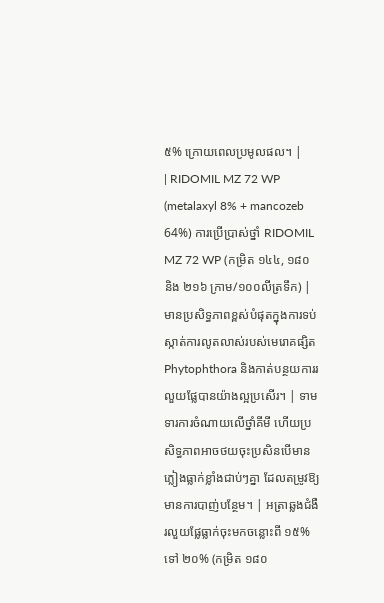៥% ក្រោយពេលប្រមូលផល។ |
| RIDOMIL MZ 72 WP (metalaxyl 8% + mancozeb 64%) ការប្រើប្រាស់ថ្នាំ RIDOMIL MZ 72 WP (កម្រិត ១៤៤, ១៨០ និង ២១៦ ក្រាម/១០០លីត្រទឹក) |
មានប្រសិទ្ធភាពខ្ពស់បំផុតក្នុងការទប់ស្កាត់ការលូតលាស់របស់មេរោគផ្សិត Phytophthora និងកាត់បន្ថយការរលួយផ្លែបានយ៉ាងល្អប្រសើរ។ | ទាមទារការចំណាយលើថ្នាំគីមី ហើយប្រសិទ្ធភាពអាចថយចុះប្រសិនបើមានភ្លៀងធ្លាក់ខ្លាំងជាប់ៗគ្នា ដែលតម្រូវឱ្យមានការបាញ់បន្ថែម។ | អត្រាឆ្លងជំងឺរលួយផ្លែធ្លាក់ចុះមកចន្លោះពី ១៥% ទៅ ២០% (កម្រិត ១៨០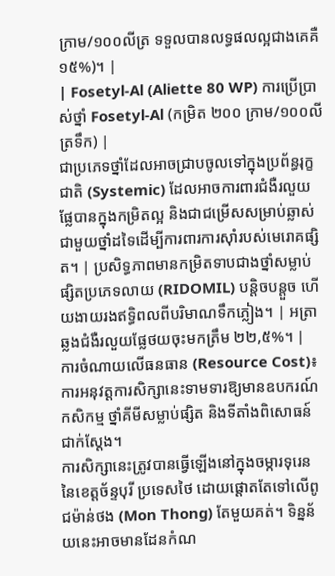ក្រាម/១០០លីត្រ ទទួលបានលទ្ធផលល្អជាងគេគឺ ១៥%)។ |
| Fosetyl-Al (Aliette 80 WP) ការប្រើប្រាស់ថ្នាំ Fosetyl-Al (កម្រិត ២០០ ក្រាម/១០០លីត្រទឹក) |
ជាប្រភេទថ្នាំដែលអាចជ្រាបចូលទៅក្នុងប្រព័ន្ធរុក្ខជាតិ (Systemic) ដែលអាចការពារជំងឺរលួយផ្លែបានក្នុងកម្រិតល្អ និងជាជម្រើសសម្រាប់ឆ្លាស់ជាមួយថ្នាំដទៃដើម្បីការពារការស៊ាំរបស់មេរោគផ្សិត។ | ប្រសិទ្ធភាពមានកម្រិតទាបជាងថ្នាំសម្លាប់ផ្សិតប្រភេទលាយ (RIDOMIL) បន្តិចបន្តួច ហើយងាយរងឥទ្ធិពលពីបរិមាណទឹកភ្លៀង។ | អត្រាឆ្លងជំងឺរលួយផ្លែថយចុះមកត្រឹម ២២,៥%។ |
ការចំណាយលើធនធាន (Resource Cost)៖ ការអនុវត្តការសិក្សានេះទាមទារឱ្យមានឧបករណ៍កសិកម្ម ថ្នាំគីមីសម្លាប់ផ្សិត និងទីតាំងពិសោធន៍ជាក់ស្តែង។
ការសិក្សានេះត្រូវបានធ្វើឡើងនៅក្នុងចម្ការទុរេននៃខេត្តច័ន្ទបុរី ប្រទេសថៃ ដោយផ្តោតតែទៅលើពូជម៉ាន់ថង (Mon Thong) តែមួយគត់។ ទិន្នន័យនេះអាចមានដែនកំណ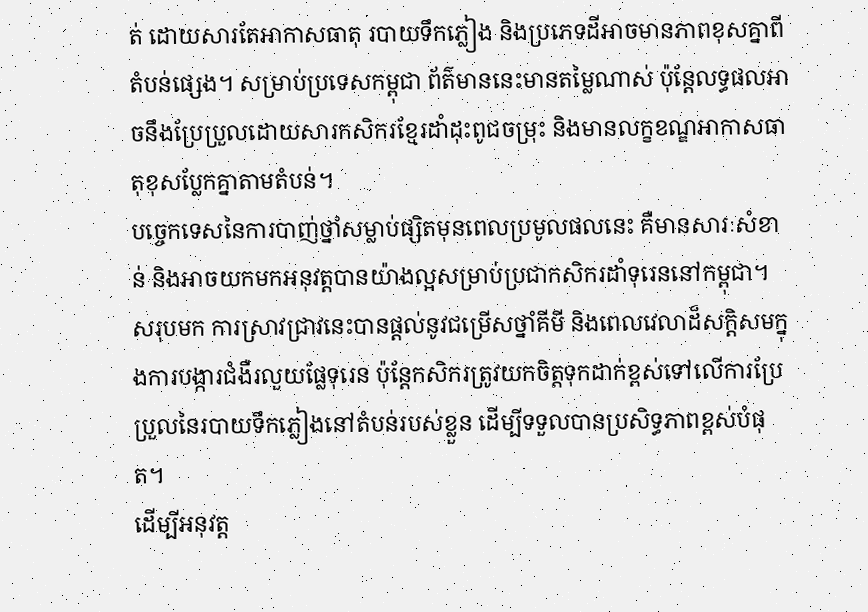ត់ ដោយសារតែអាកាសធាតុ របាយទឹកភ្លៀង និងប្រភេទដីអាចមានភាពខុសគ្នាពីតំបន់ផ្សេង។ សម្រាប់ប្រទេសកម្ពុជា ព័ត៌មាននេះមានតម្លៃណាស់ ប៉ុន្តែលទ្ធផលអាចនឹងប្រែប្រួលដោយសារកសិករខ្មែរដាំដុះពូជចម្រុះ និងមានលក្ខខណ្ឌអាកាសធាតុខុសប្លែកគ្នាតាមតំបន់។
បច្ចេកទេសនៃការបាញ់ថ្នាំសម្លាប់ផ្សិតមុនពេលប្រមូលផលនេះ គឺមានសារៈសំខាន់ និងអាចយកមកអនុវត្តបានយ៉ាងល្អសម្រាប់ប្រជាកសិករដាំទុរេននៅកម្ពុជា។
សរុបមក ការស្រាវជ្រាវនេះបានផ្តល់នូវជម្រើសថ្នាំគីមី និងពេលវេលាដ៏សក្តិសមក្នុងការបង្ការជំងឺរលួយផ្លែទុរេន ប៉ុន្តែកសិករត្រូវយកចិត្តទុកដាក់ខ្ពស់ទៅលើការប្រែប្រួលនៃរបាយទឹកភ្លៀងនៅតំបន់របស់ខ្លួន ដើម្បីទទួលបានប្រសិទ្ធភាពខ្ពស់បំផុត។
ដើម្បីអនុវត្ត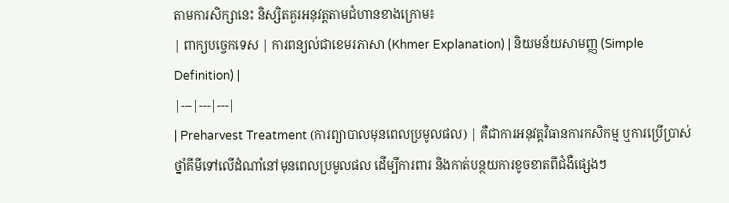តាមការសិក្សានេះ និស្សិតគួរអនុវត្តតាមជំហានខាងក្រោម៖
| ពាក្យបច្ចេកទេស | ការពន្យល់ជាខេមរភាសា (Khmer Explanation) | និយមន័យសាមញ្ញ (Simple Definition) |
|---|---|---|
| Preharvest Treatment (ការព្យាបាលមុនពេលប្រមូលផល) | គឺជាការអនុវត្តវិធានការកសិកម្ម ឬការប្រើប្រាស់ថ្នាំគីមីទៅលើដំណាំនៅមុនពេលប្រមូលផល ដើម្បីការពារ និងកាត់បន្ថយការខូចខាតពីជំងឺផ្សេងៗ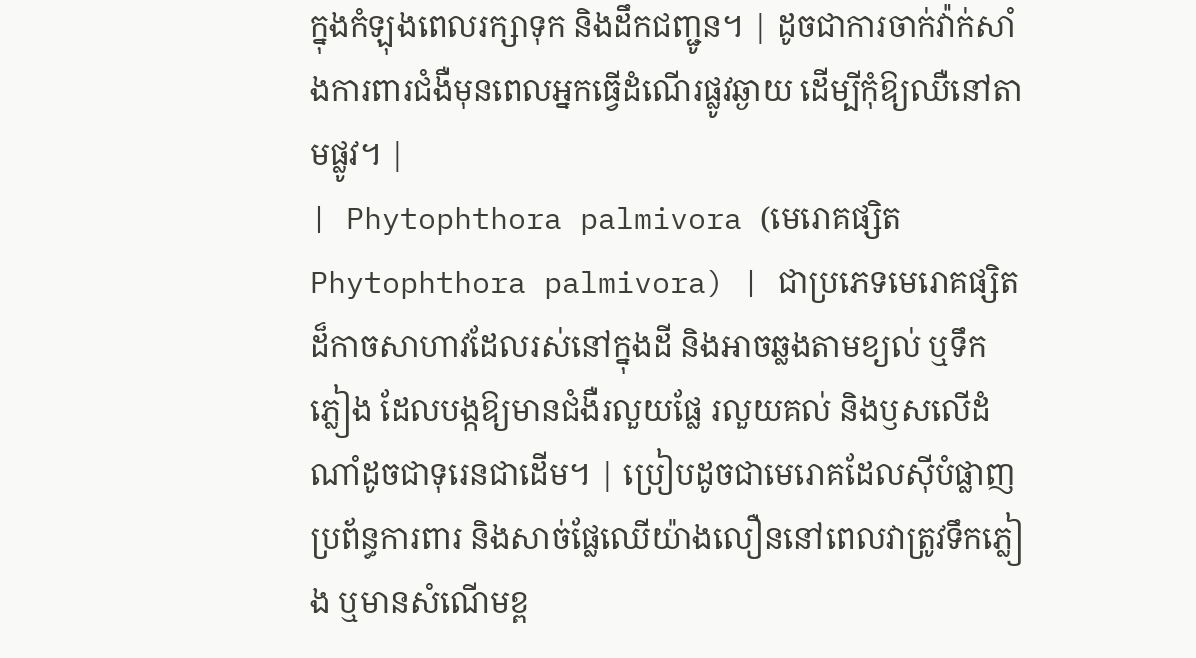ក្នុងកំឡុងពេលរក្សាទុក និងដឹកជញ្ជូន។ | ដូចជាការចាក់វ៉ាក់សាំងការពារជំងឺមុនពេលអ្នកធ្វើដំណើរផ្លូវឆ្ងាយ ដើម្បីកុំឱ្យឈឺនៅតាមផ្លូវ។ |
| Phytophthora palmivora (មេរោគផ្សិត Phytophthora palmivora) | ជាប្រភេទមេរោគផ្សិតដ៏កាចសាហាវដែលរស់នៅក្នុងដី និងអាចឆ្លងតាមខ្យល់ ឬទឹកភ្លៀង ដែលបង្កឱ្យមានជំងឺរលួយផ្លែ រលួយគល់ និងឫសលើដំណាំដូចជាទុរេនជាដើម។ | ប្រៀបដូចជាមេរោគដែលស៊ីបំផ្លាញប្រព័ន្ធការពារ និងសាច់ផ្លែឈើយ៉ាងលឿននៅពេលវាត្រូវទឹកភ្លៀង ឬមានសំណើមខ្ព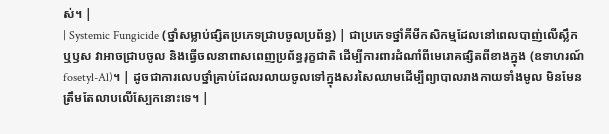ស់។ |
| Systemic Fungicide (ថ្នាំសម្លាប់ផ្សិតប្រភេទជ្រាបចូលប្រព័ន្ធ) | ជាប្រភេទថ្នាំគីមីកសិកម្មដែលនៅពេលបាញ់លើស្លឹក ឬឫស វាអាចជ្រាបចូល និងធ្វើចលនាពាសពេញប្រព័ន្ធរុក្ខជាតិ ដើម្បីការពារដំណាំពីមេរោគផ្សិតពីខាងក្នុង (ឧទាហរណ៍ fosetyl-Al)។ | ដូចជាការលេបថ្នាំគ្រាប់ដែលរលាយចូលទៅក្នុងសរសៃឈាមដើម្បីព្យាបាលរាងកាយទាំងមូល មិនមែនត្រឹមតែលាបលើស្បែកនោះទេ។ |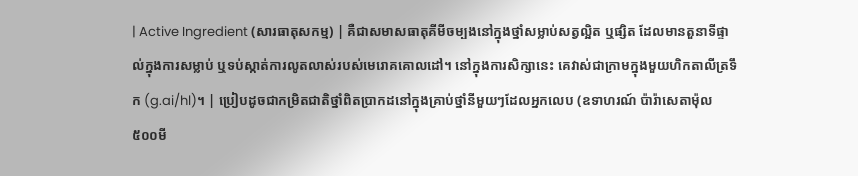| Active Ingredient (សារធាតុសកម្ម) | គឺជាសមាសធាតុគីមីចម្បងនៅក្នុងថ្នាំសម្លាប់សត្វល្អិត ឬផ្សិត ដែលមានតួនាទីផ្ទាល់ក្នុងការសម្លាប់ ឬទប់ស្កាត់ការលូតលាស់របស់មេរោគគោលដៅ។ នៅក្នុងការសិក្សានេះ គេវាស់ជាក្រាមក្នុងមួយហិកតាលីត្រទឹក (g.ai/hl)។ | ប្រៀបដូចជាកម្រិតជាតិថ្នាំពិតប្រាកដនៅក្នុងគ្រាប់ថ្នាំនីមួយៗដែលអ្នកលេប (ឧទាហរណ៍ ប៉ារ៉ាសេតាម៉ុល ៥០០មី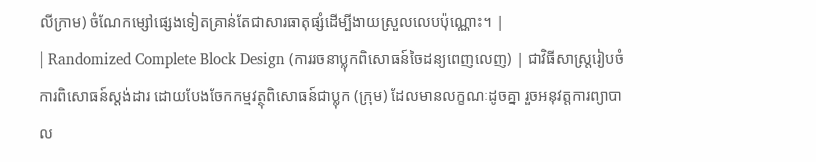លីក្រាម) ចំណែកម្សៅផ្សេងទៀតគ្រាន់តែជាសារធាតុផ្សំដើម្បីងាយស្រួលលេបប៉ុណ្ណោះ។ |
| Randomized Complete Block Design (ការរចនាប្លុកពិសោធន៍ចៃដន្យពេញលេញ) | ជាវិធីសាស្ត្ររៀបចំការពិសោធន៍ស្តង់ដារ ដោយបែងចែកកម្មវត្ថុពិសោធន៍ជាប្លុក (ក្រុម) ដែលមានលក្ខណៈដូចគ្នា រួចអនុវត្តការព្យាបាល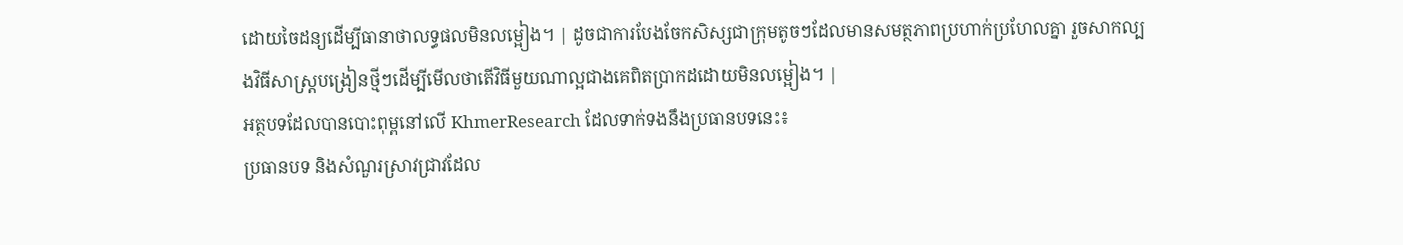ដោយចៃដន្យដើម្បីធានាថាលទ្ធផលមិនលម្អៀង។ | ដូចជាការបែងចែកសិស្សជាក្រុមតូចៗដែលមានសមត្ថភាពប្រហាក់ប្រហែលគ្នា រួចសាកល្បងវិធីសាស្ត្របង្រៀនថ្មីៗដើម្បីមើលថាតើវិធីមួយណាល្អជាងគេពិតប្រាកដដោយមិនលម្អៀង។ |
អត្ថបទដែលបានបោះពុម្ពនៅលើ KhmerResearch ដែលទាក់ទងនឹងប្រធានបទនេះ៖
ប្រធានបទ និងសំណួរស្រាវជ្រាវដែល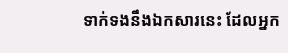ទាក់ទងនឹងឯកសារនេះ ដែលអ្នក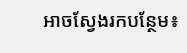អាចស្វែងរកបន្ថែម៖